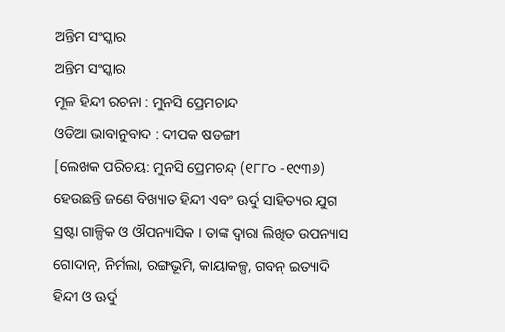ଅନ୍ତିମ ସଂସ୍କାର
ଅନ୍ତିମ ସଂସ୍କାର
ମୂଳ ହିନ୍ଦୀ ରଚନା : ମୁନସି ପ୍ରେମଚାନ୍ଦ
ଓଡିଆ ଭାବାନୁବାଦ : ଦୀପକ ଷଡଙ୍ଗୀ
[ଲେଖକ ପରିଚୟ: ମୁନସି ପ୍ରେମଚନ୍ଦ୍ (୧୮୮୦ -୧୯୩୬) ହେଉଛନ୍ତି ଜଣେ ବିଖ୍ୟାତ ହିନ୍ଦୀ ଏବଂ ଊର୍ଦୁ ସାହିତ୍ୟର ଯୁଗ ସ୍ରଷ୍ଟା ଗାଳ୍ପିକ ଓ ଔପନ୍ୟାସିକ । ତାଙ୍କ ଦ୍ଵାରା ଲିଖିତ ଉପନ୍ୟାସ ଗୋଦାନ୍, ନିର୍ମଲା, ରଙ୍ଗଭୂମି, କାୟାକଳ୍ପ, ଗବନ୍ ଇତ୍ୟାଦି ହିନ୍ଦୀ ଓ ଊର୍ଦୁ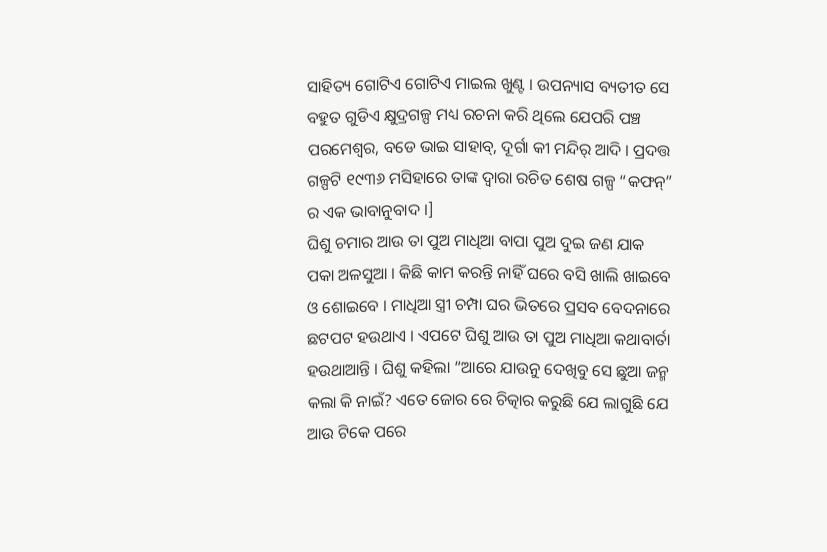ସାହିତ୍ୟ ଗୋଟିଏ ଗୋଟିଏ ମାଇଲ ଖୁଣ୍ଟ । ଉପନ୍ୟାସ ବ୍ୟତୀତ ସେ ବହୁତ ଗୁଡିଏ କ୍ଷୁଦ୍ରଗଳ୍ପ ମଧ୍ୟ ରଚନା କରି ଥିଲେ ଯେପରି ପଞ୍ଚ ପରମେଶ୍ଵର, ବଡେ ଭାଇ ସାହାବ୍, ଦୂର୍ଗା କୀ ମନ୍ଦିର୍ ଆଦି । ପ୍ରଦତ୍ତ ଗଳ୍ପଟି ୧୯୩୬ ମସିହାରେ ତାଙ୍କ ଦ୍ଵାରା ରଚିତ ଶେଷ ଗଳ୍ପ “କଫନ୍” ର ଏକ ଭାବାନୁବାଦ ।]
ଘିଶୁ ଚମାର ଆଉ ତା ପୁଅ ମାଧିଆ ବାପା ପୁଅ ଦୁଇ ଜଣ ଯାକ ପକା ଅଳସୁଆ । କିଛି କାମ କରନ୍ତି ନାହିଁ ଘରେ ବସି ଖାଲି ଖାଇବେ ଓ ଶୋଇବେ । ମାଧିଆ ସ୍ତ୍ରୀ ଚମ୍ପା ଘର ଭିତରେ ପ୍ରସବ ବେଦନାରେ ଛଟପଟ ହଉଥାଏ । ଏପଟେ ଘିଶୁ ଆଉ ତା ପୁଅ ମାଧିଆ କଥାବାର୍ତା ହଉଥାଆନ୍ତି । ଘିଶୁ କହିଲା “ଆରେ ଯାଉନୁ ଦେଖିବୁ ସେ ଛୁଆ ଜନ୍ମ କଲା କି ନାଇଁ? ଏତେ ଜୋର ରେ ଚିତ୍କାର କରୁଛି ଯେ ଲାଗୁଛି ଯେ ଆଉ ଟିକେ ପରେ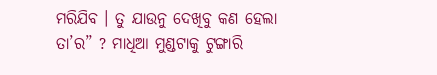ମରିଯିବ । ତୁ ଯାଉନୁ ଦେଖିବୁ କଣ ହେଲା ତା’ର” ? ମାଧିଆ ମୁଣ୍ଡଟାକୁ ଟୁଙ୍ଗାରି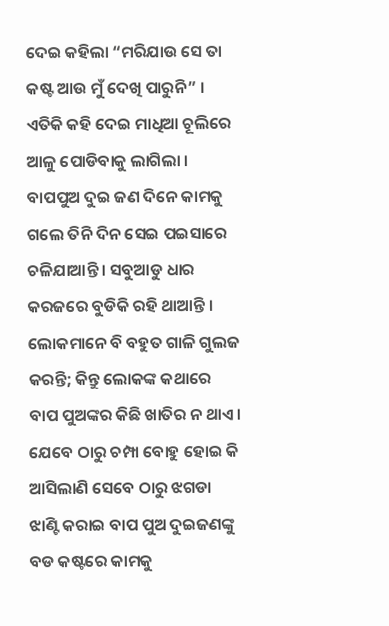ଦେଇ କହିଲା “ମରିଯାଉ ସେ ତା କଷ୍ଟ ଆଉ ମୁଁ ଦେଖି ପାରୁନି” । ଏତିକି କହି ଦେଇ ମାଧିଆ ଚୂଲିରେ ଆଳୁ ପୋଡିବାକୁ ଲାଗିଲା ।
ବାପପୁଅ ଦୁଇ ଜଣ ଦିନେ କାମକୁ ଗଲେ ତିନି ଦିନ ସେଇ ପଇସାରେ ଚଳିଯାଆନ୍ତି । ସବୁଆଡୁ ଧାର କରଜରେ ବୁଡିକି ରହି ଥାଆନ୍ତି । ଲୋକମାନେ ବି ବହୁତ ଗାଳି ଗୁଲଜ କରନ୍ତି; କିନ୍ତୁ ଲୋକଙ୍କ କଥାରେ ବାପ ପୁଅଙ୍କର କିଛି ଖାତିର ନ ଥାଏ। ଯେବେ ଠାରୁ ଚମ୍ପା ବୋହୁ ହୋଇ କି ଆସିଲାଣି ସେବେ ଠାରୁ ଝଗଡା ଝାଣ୍ଟି କରାଇ ବାପ ପୁଅ ଦୁଇଜଣଙ୍କୁ ବଡ କଷ୍ଟରେ କାମକୁ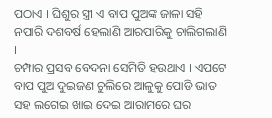ପଠାଏ । ଘିଶୁର ସ୍ତ୍ରୀ ଏ ବାପ ପୁଅଙ୍କ ଜାଳା ସହି ନପାରି ଦଶବର୍ଷ ହେଲାଣି ଆରପାରିକୁ ଚାଲିଗଲାଣି ।
ଚମ୍ପାର ପ୍ରସବ ବେଦନା ସେମିତି ହଉଥାଏ । ଏପଟେ ବାପ ପୁଅ ଦୁଇଜଣ ଚୁଲିରେ ଆଳୁକୁ ପୋଡି ଭାତ ସହ ଲଗେଇ ଖାଇ ଦେଇ ଆରାମରେ ଘର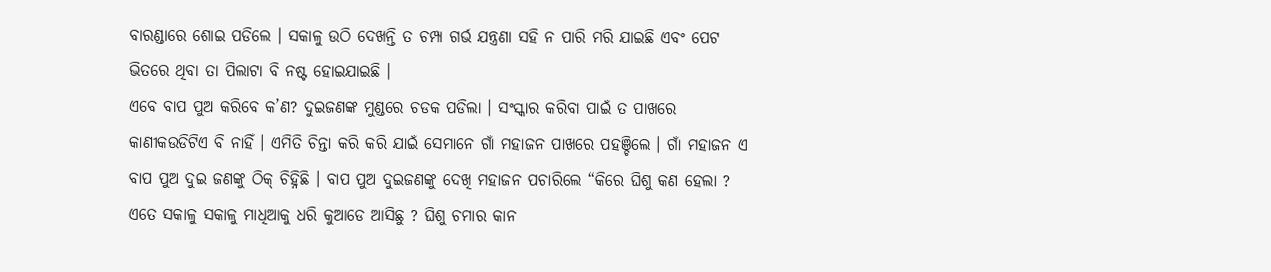ବାରଣ୍ଡାରେ ଶୋଇ ପଡିଲେ । ସକାଳୁ ଉଠି ଦେଖନ୍ତି ତ ଚମ୍ପା ଗର୍ଭ ଯନ୍ତ୍ରଣା ସହି ନ ପାରି ମରି ଯାଇଛି ଏବଂ ପେଟ ଭିତରେ ଥିବା ତା ପିଲାଟା ବି ନଷ୍ଟ ହୋଇଯାଇଛି ।
ଏବେ ବାପ ପୁଅ କରିବେ କ’ଣ? ଦୁଇଜଣଙ୍କ ମୁଣ୍ଡରେ ଚଡକ ପଡିଲା । ସଂସ୍କାର କରିବା ପାଇଁ ତ ପାଖରେ କାଣୀକଉଡିଟିଏ ବି ନାହିଁ । ଏମିତି ଚିନ୍ତା କରି କରି ଯାଇଁ ସେମାନେ ଗାଁ ମହାଜନ ପାଖରେ ପହଞ୍ଚିଲେ । ଗାଁ ମହାଜନ ଏ ବାପ ପୁଅ ଦୁଇ ଜଣଙ୍କୁ ଠିକ୍ ଚିହ୍ନିଛି । ବାପ ପୁଅ ଦୁଇଜଣଙ୍କୁ ଦେଖି ମହାଜନ ପଚାରିଲେ “କିରେ ଘିଶୁ କଣ ହେଲା ? ଏତେ ସକାଳୁ ସକାଳୁ ମାଧିଆକୁ ଧରି କୁଆଡେ ଆସିଛୁ ? ଘିଶୁ ଚମାର କାନ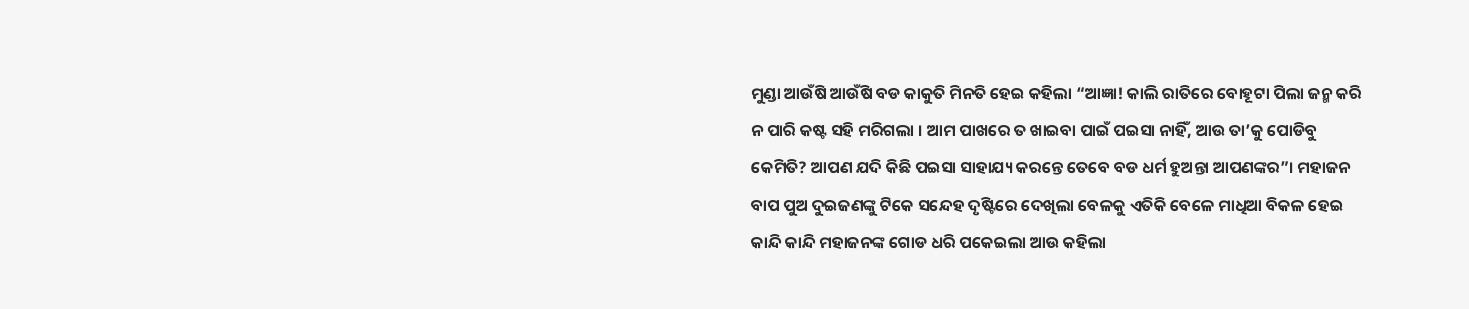ମୁଣ୍ଡା ଆଉଁଷି ଆଉଁଷି ବଡ କାକୁତି ମିନତି ହେଇ କହିଲା “ଆଜ୍ଞା! କାଲି ରାତିରେ ବୋହୂଟା ପିଲା ଜନ୍ମ କରି ନ ପାରି କଷ୍ଟ ସହି ମରିଗଲା । ଆମ ପାଖରେ ତ ଖାଇବା ପାଇଁ ପଇସା ନାହିଁ, ଆଉ ତା’କୁ ପୋଡିବୁ କେମିତି? ଆପଣ ଯଦି କିଛି ପଇସା ସାହାଯ୍ୟ କରନ୍ତେ ତେବେ ବଡ ଧର୍ମ ହୁଅନ୍ତା ଆପଣଙ୍କର”। ମହାଜନ ବାପ ପୁଅ ଦୁଇଜଣଙ୍କୁ ଟିକେ ସନ୍ଦେହ ଦୃଷ୍ଟିରେ ଦେଖିଲା ବେଳକୁ ଏତିକି ବେଳେ ମାଧିଆ ବିକଳ ହେଇ କାନ୍ଦି କାନ୍ଦି ମହାଜନଙ୍କ ଗୋଡ ଧରି ପକେଇଲା ଆଉ କହିଲା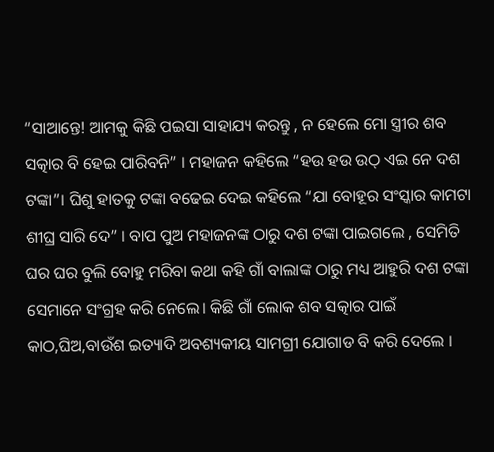“ସାଆନ୍ତେ! ଆମକୁ କିଛି ପଇସା ସାହାଯ୍ୟ କରନ୍ତୁ , ନ ହେଲେ ମୋ ସ୍ତ୍ରୀର ଶବ ସତ୍କାର ବି ହେଇ ପାରିବନି” । ମହାଜନ କହିଲେ “ହଉ ହଉ ଉଠ୍ ଏଇ ନେ ଦଶ ଟଙ୍କା”। ଘିଶୁ ହାତକୁ ଟଙ୍କା ବଢେଇ ଦେଇ କହିଲେ “ଯା ବୋହୂର ସଂସ୍କାର କାମଟା ଶୀଘ୍ର ସାରି ଦେ” । ବାପ ପୁଅ ମହାଜନଙ୍କ ଠାରୁ ଦଶ ଟଙ୍କା ପାଇଗଲେ , ସେମିତି ଘର ଘର ବୁଲି ବୋହୁ ମରିବା କଥା କହି ଗାଁ ବାଲାଙ୍କ ଠାରୁ ମଧ୍ୟ ଆହୁରି ଦଶ ଟଙ୍କା ସେମାନେ ସଂଗ୍ରହ କରି ନେଲେ। କିଛି ଗାଁ ଲୋକ ଶବ ସତ୍କାର ପାଇଁ କାଠ,ଘିଅ,ବାଉଁଶ ଇତ୍ୟାଦି ଅବଶ୍ୟକୀୟ ସାମଗ୍ରୀ ଯୋଗାଡ ବି କରି ଦେଲେ ।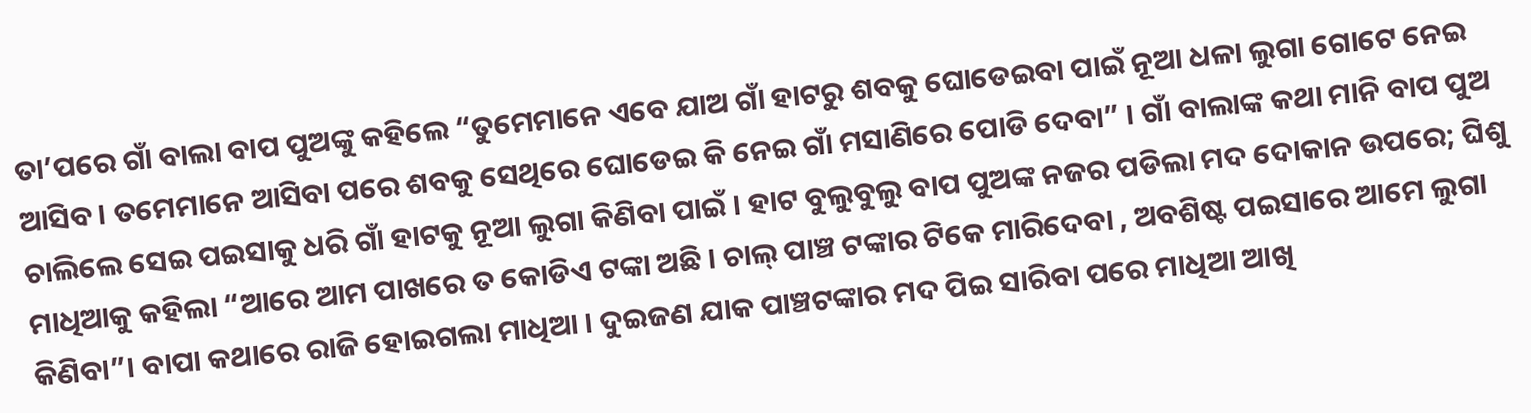ତା’ପରେ ଗାଁ ବାଲା ବାପ ପୁଅଙ୍କୁ କହିଲେ “ତୁମେମାନେ ଏବେ ଯାଅ ଗାଁ ହାଟରୁ ଶବକୁ ଘୋଡେଇବା ପାଇଁ ନୂଆ ଧଳା ଲୁଗା ଗୋଟେ ନେଇ ଆସିବ । ତମେମାନେ ଆସିବା ପରେ ଶବକୁ ସେଥିରେ ଘୋଡେଇ କି ନେଇ ଗାଁ ମସାଣିରେ ପୋଡି ଦେବା” । ଗାଁ ବାଲାଙ୍କ କଥା ମାନି ବାପ ପୁଅ ଚାଲିଲେ ସେଇ ପଇସାକୁ ଧରି ଗାଁ ହାଟକୁ ନୂଆ ଲୁଗା କିଣିବା ପାଇଁ । ହାଟ ବୁଲୁବୁଲୁ ବାପ ପୁଅଙ୍କ ନଜର ପଡିଲା ମଦ ଦୋକାନ ଉପରେ; ଘିଶୁ ମାଧିଆକୁ କହିଲା “ଆରେ ଆମ ପାଖରେ ତ କୋଡିଏ ଟଙ୍କା ଅଛି । ଚାଲ୍ ପାଞ୍ଚ ଟଙ୍କାର ଟିକେ ମାରିଦେବା , ଅବଶିଷ୍ଟ ପଇସାରେ ଆମେ ଲୁଗା କିଣିବା”। ବାପା କଥାରେ ରାଜି ହୋଇଗଲା ମାଧିଆ । ଦୁଇଜଣ ଯାକ ପାଞ୍ଚଟଙ୍କାର ମଦ ପିଇ ସାରିବା ପରେ ମାଧିଆ ଆଖି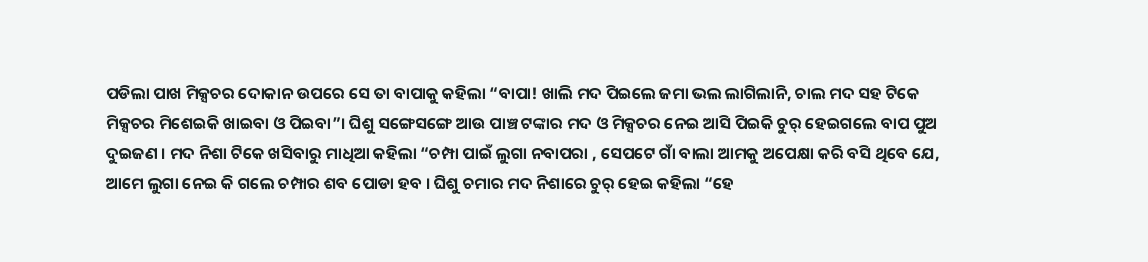ପଡିଲା ପାଖ ମିକ୍ସଚର ଦୋକାନ ଉପରେ ସେ ତା ବାପାକୁ କହିଲା “ବାପା! ଖାଲି ମଦ ପିଇଲେ ଜମା ଭଲ ଲାଗିଲାନି, ଚାଲ ମଦ ସହ ଟିକେ ମିକ୍ସଚର ମିଶେଇକି ଖାଇବା ଓ ପିଇବା”। ଘିଶୁ ସଙ୍ଗେସଙ୍ଗେ ଆଉ ପାଞ୍ଚ ଟଙ୍କାର ମଦ ଓ ମିକ୍ସଚର ନେଇ ଆସି ପିଇକି ଚୁର୍ ହେଇଗଲେ ବାପ ପୁଅ ଦୁଇଜଣ । ମଦ ନିଶା ଟିକେ ଖସିବାରୁ ମାଧିଆ କହିଲା “ଚମ୍ପା ପାଇଁ ଲୁଗା ନବାପରା , ସେପଟେ ଗାଁ ବାଲା ଆମକୁ ଅପେକ୍ଷା କରି ବସି ଥିବେ ଯେ, ଆମେ ଲୁଗା ନେଇ କି ଗଲେ ଚମ୍ପାର ଶବ ପୋଡା ହବ । ଘିଶୁ ଚମାର ମଦ ନିଶାରେ ଚୁର୍ ହେଇ କହିଲା “ହେ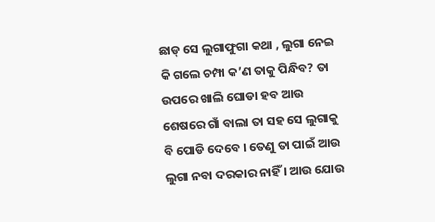ଛାଡ୍ ସେ ଲୁଗାଫୁଗା କଥା , ଲୁଗା ନେଇ କି ଗଲେ ଚମ୍ପା କ’ଣ ତାକୁ ପିନ୍ଧିବ? ତା ଉପରେ ଖାଲି ଘୋଡା ହବ ଆଉ ଶେଷରେ ଗାଁ ବାଲା ତା ସହ ସେ ଲୁଗାକୁ ବି ପୋଡି ଦେବେ । ତେଣୁ ତା ପାଇଁ ଆଉ ଲୁଗା ନବା ଦରକାର ନାହିଁ । ଆଉ ଯୋଉ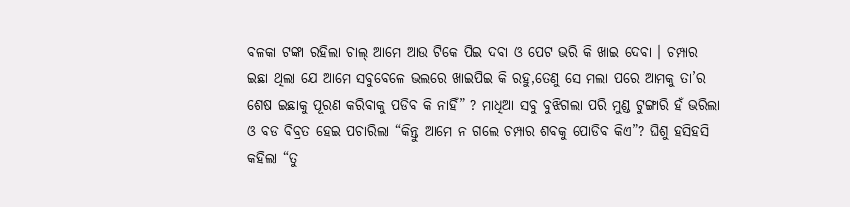ବଳକା ଟଙ୍କା ରହିଲା ଚାଲ୍ ଆମେ ଆଉ ଟିକେ ପିଇ ଦବା ଓ ପେଟ ଭରି କି ଖାଇ ଦେବା । ଚମ୍ପାର ଇଛା ଥିଲା ଯେ ଆମେ ସବୁବେଳେ ଭଲରେ ଖାଇପିଇ କି ରହୁ,ତେଣୁ ସେ ମଲା ପରେ ଆମକୁ ତା’ର ଶେଷ ଇଛାକୁ ପୂରଣ କରିବାକୁ ପଡିବ କି ନାହିଁ” ? ମାଧିଆ ସବୁ ବୁଝିଗଲା ପରି ମୁଣ୍ଡ ଟୁଙ୍ଗାରି ହଁ ଭରିଲା ଓ ବଡ ବିବ୍ରତ ହେଇ ପଚାରିଲା “କିନ୍ତୁ ଆମେ ନ ଗଲେ ଚମ୍ପାର ଶବକୁ ପୋଡିବ କିଏ”? ଘିଶୁ ହସିହସି କହିଲା “ତୁ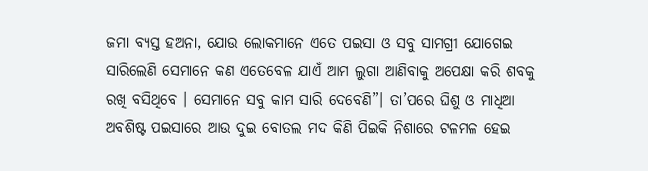ଜମା ବ୍ୟସ୍ତ ହଅନା, ଯୋଉ ଲୋକମାନେ ଏତେ ପଇସା ଓ ସବୁ ସାମଗ୍ରୀ ଯୋଗେଇ ସାରିଲେଣି ସେମାନେ କଣ ଏତେବେଳ ଯାଏଁ ଆମ ଲୁଗା ଆଣିବାକୁ ଅପେକ୍ଷା କରି ଶବକୁ ରଖି ବସିଥିବେ । ସେମାନେ ସବୁ କାମ ସାରି ଦେବେଣି”। ତା’ପରେ ଘିଶୁ ଓ ମାଧିଆ ଅବଶିଷ୍ଟ ପଇସାରେ ଆଉ ଦୁଇ ବୋତଲ ମଦ କିଣି ପିଇକି ନିଶାରେ ଟଳମଳ ହେଇ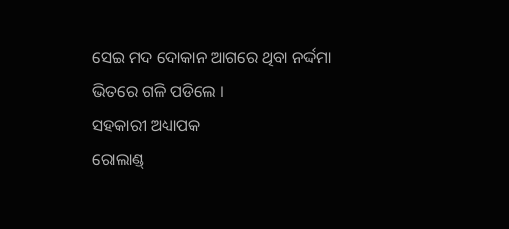ସେଇ ମଦ ଦୋକାନ ଆଗରେ ଥିବା ନର୍ଦ୍ଦମା ଭିତରେ ଗଳି ପଡିଲେ ।
ସହକାରୀ ଅଧ୍ୟାପକ
ରୋଲାଣ୍ଡ୍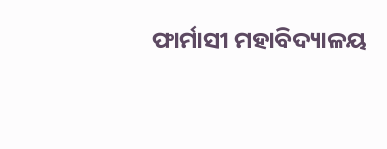ଫାର୍ମାସୀ ମହାବିଦ୍ୟାଳୟ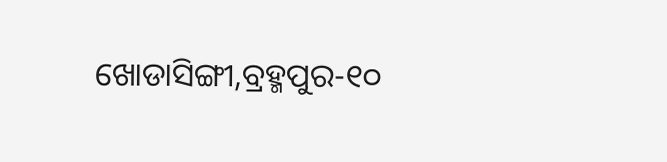ଖୋଡାସିଙ୍ଗୀ,ବ୍ରହ୍ମପୁର-୧୦